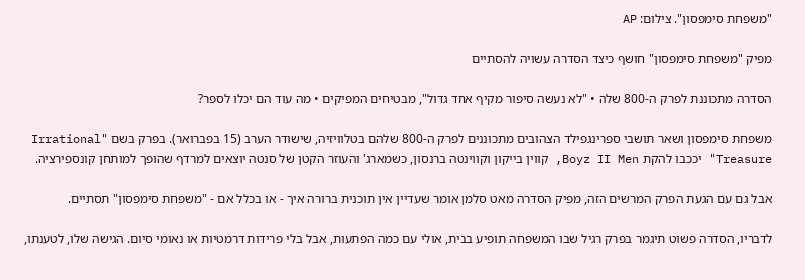"משפחת סימפסון". צילום: AP

מפיק "משפחת סימפסון" חושף כיצד הסדרה עשויה להסתיים

הסדרה מתכוננת לפרק ה-800 שלה • "לא נעשה סיפור מקיף אחד גדול", מבטיחים המפיקים • מה עוד הם יכלו לספר?

משפחת סימפסון ושאר תושבי ספרינגפילד הצהובים מתכוננים לפרק ה-800 שלהם בטלוויזיה, שישודר הערב (15 בפברואר). בפרק בשם "Irrational Treasure" יככבו להקת Boyz II Men, קווין בייקון וקווינטה ברנסון, כשמארג' והעוזר הקטן של סנטה יוצאים למרדף שהופך למותחן קונספירציה.

אבל גם עם הגעת הפרק המרשים הזה, מפיק הסדרה מאט סלמן אומר שעדיין אין תוכנית ברורה איך - או בכלל אם - "משפחת סימפסון" תסתיים.

לדבריו, הסדרה פשוט תיגמר בפרק רגיל שבו המשפחה תופיע בבית, אולי עם כמה הפתעות, אבל בלי פרידות דרמטיות או נאומי סיום. הגישה שלו, לטענתו,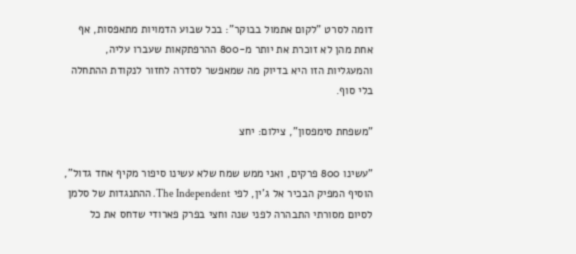דומה לסרט "לקום אתמול בבוקר": בכל שבוע הדמויות מתאפסות, אף אחת מהן לא זוכרת את יותר מ-800 ההרפתקאות שעברו עליה, והמעגליות הזו היא בדיוק מה שמאפשר לסדרה לחזור לנקודת ההתחלה בלי סוף.

"משפחת סימפסון", צילום: יחצ

"עשינו 800 פרקים, ואני ממש שמח שלא עשינו סיפור מקיף אחד גדול", הוסיף המפיק הבכיר אל ג'ין, לפי The Independent. ההתנגדות של סלמן לסיום מסורתי התבהרה לפני שנה וחצי בפרק פארודי שדחס את כל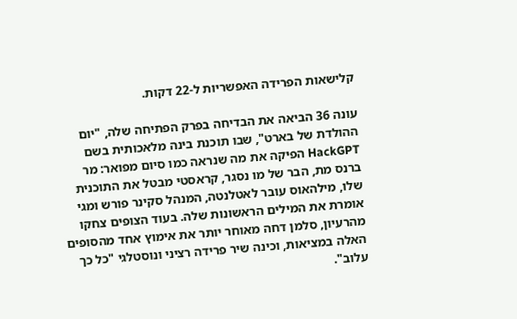קלישאות הפרידה האפשריות ל-22 דקות.

עונה 36 הביאה את הבדיחה בפרק הפתיחה שלה, "יום ההולדת של בארט", שבו תוכנת בינה מלאכותית בשם HackGPT הפיקה את מה שנראה כמו סיום מפואר: מר ברנס מת, הבר של מו נסגר, קראסטי מבטל את התוכנית שלו, מילהאוס עובר לאטלנטה, המנהל סקינר פורש ומגי אומרת את המילים הראשונות שלה. בעוד הצופים צחקו מהרעיון, סלמן דחה מאוחר יותר את אימוץ אחד מהסופים האלה במציאות, וכינה שיר פרידה רציני ונוסטלגי "כל כך עלוב".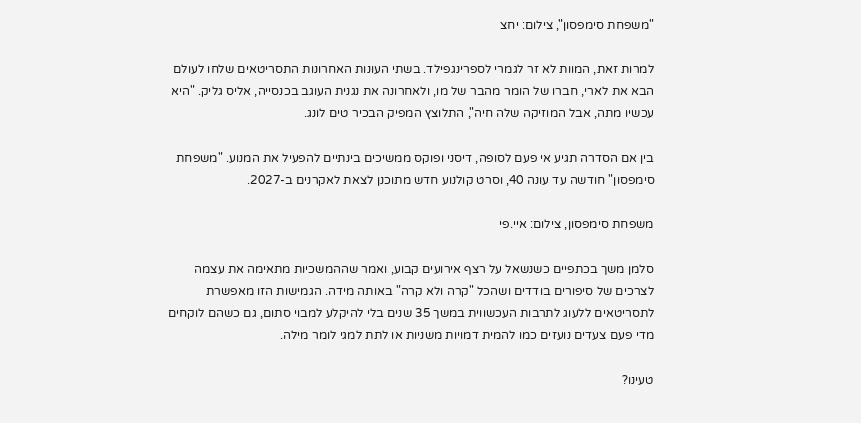"משפחת סימפסון", צילום: יחצ

למרות זאת, המוות לא זר לגמרי לספרינגפילד. בשתי העונות האחרונות התסריטאים שלחו לעולם הבא את לארי, חברו של הומר מהבר של מו, ולאחרונה את נגנית העוגב בכנסייה, אליס גליק. "היא עכשיו מתה, אבל המוזיקה שלה חיה", התלוצץ המפיק הבכיר טים לונג.

בין אם הסדרה תגיע אי פעם לסופה, דיסני ופוקס ממשיכים בינתיים להפעיל את המנוע. "משפחת סימפסון" חודשה עד עונה 40, וסרט קולנוע חדש מתוכנן לצאת לאקרנים ב-2027.

משפחת סימפסון, צילום: איי.פי

סלמן משך בכתפיים כשנשאל על רצף אירועים קבוע, ואמר שההמשכיות מתאימה את עצמה לצרכים של סיפורים בודדים ושהכל "קרה ולא קרה" באותה מידה. הגמישות הזו מאפשרת לתסריטאים ללעוג לתרבות העכשווית במשך 35 שנים בלי להיקלע למבוי סתום, גם כשהם לוקחים מדי פעם צעדים נועזים כמו להמית דמויות משניות או לתת למגי לומר מילה.

טעינו?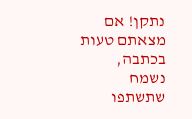נתקן! אם מצאתם טעות בכתבה, נשמח שתשתפו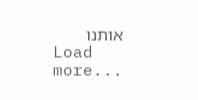אותנו
Load more...